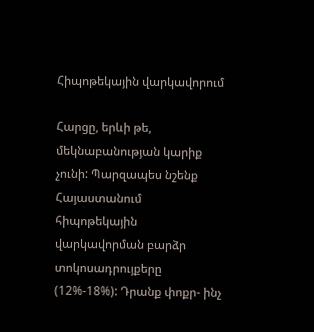Հիպոթեկային վարկավորում

Հարցը, երևի թե, մեկնաբանության կարիք չունի: Պարզապես նշենք Հայաստանում հիպոթեկային վարկավորման բարձր տոկոսադրույքերը (12%-18%): Դրանք փոքր- ինչ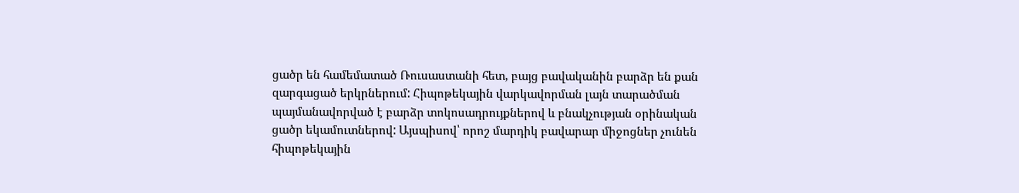ցածր են համեմատած Ռուսաստանի հետ, բայց բավականին բարձր են քան զարգացած երկրներում: Հիպոթեկային վարկավորման լայն տարածման պայմանավորված է բարձր տոկոսադրույքներով և բնակչության օրինական ցածր եկամուտներով: Այսպիսով՝ որոշ մարդիկ բավարար միջոցներ չունեն հիպոթեկային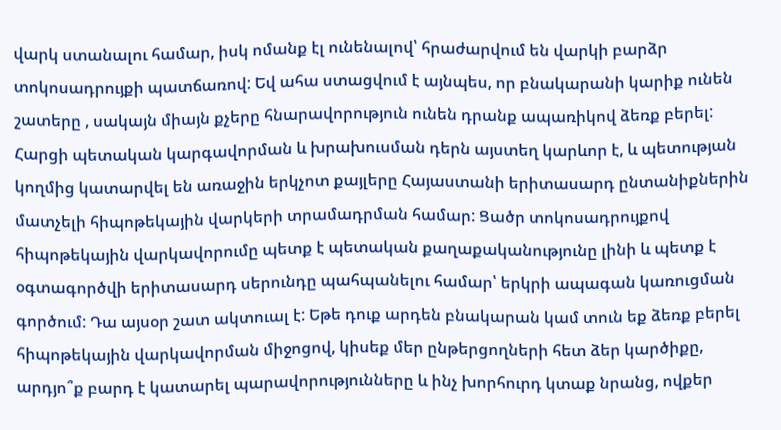վարկ ստանալու համար, իսկ ոմանք էլ ունենալով՝ հրաժարվում են վարկի բարձր տոկոսադրույքի պատճառով: Եվ ահա ստացվում է այնպես, որ բնակարանի կարիք ունեն շատերը , սակայն միայն քչերը հնարավորություն ունեն դրանք ապառիկով ձեռք բերել: Հարցի պետական կարգավորման և խրախուսման դերն այստեղ կարևոր է, և պետության կողմից կատարվել են առաջին երկչոտ քայլերը Հայաստանի երիտասարդ ընտանիքներին մատչելի հիպոթեկային վարկերի տրամադրման համար: Ցածր տոկոսադրույքով հիպոթեկային վարկավորումը պետք է պետական քաղաքականությունը լինի և պետք է օգտագործվի երիտասարդ սերունդը պահպանելու համար՝ երկրի ապագան կառուցման գործում: Դա այսօր շատ ակտուալ է: Եթե դուք արդեն բնակարան կամ տուն եք ձեռք բերել հիպոթեկային վարկավորման միջոցով, կիսեք մեր ընթերցողների հետ ձեր կարծիքը, արդյո՞ք բարդ է կատարել պարավորությունները և ինչ խորհուրդ կտաք նրանց, ովքեր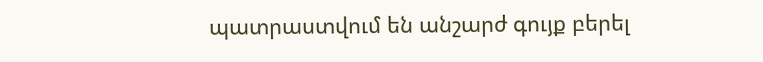պատրաստվում են անշարժ գույք բերել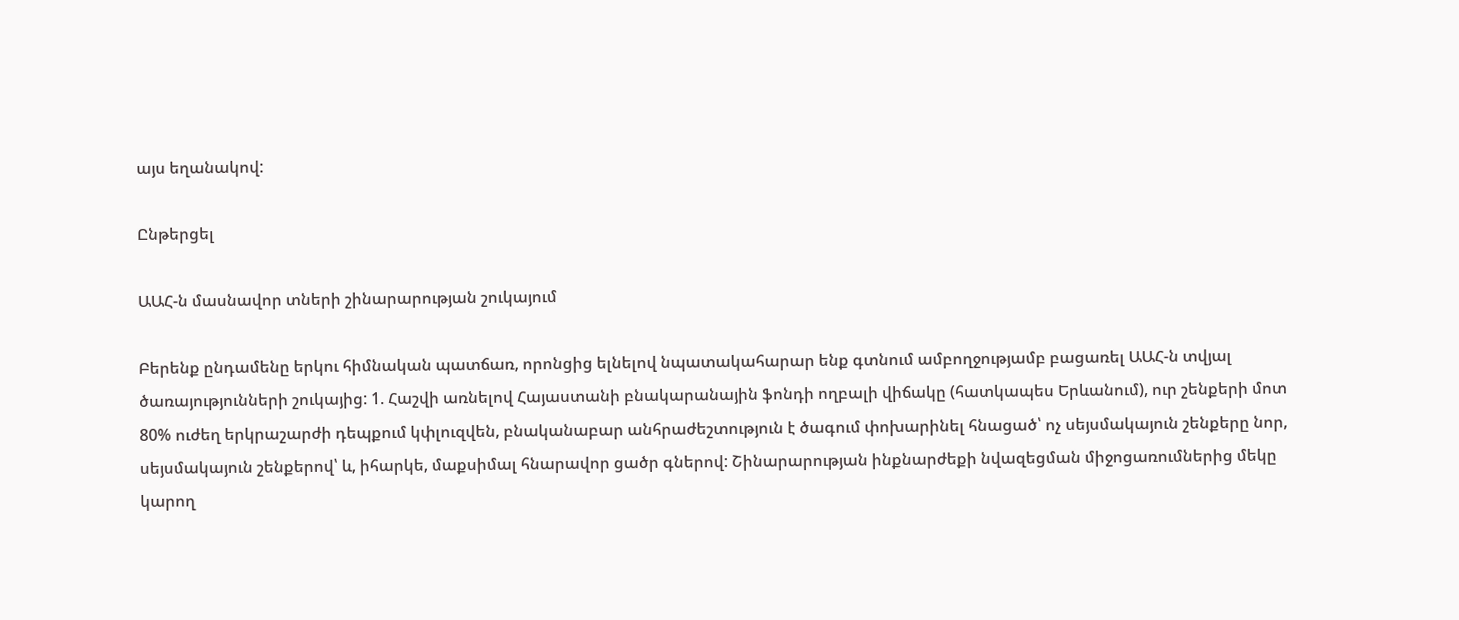այս եղանակով:

Ընթերցել

ԱԱՀ-ն մասնավոր տների շինարարության շուկայում

Բերենք ընդամենը երկու հիմնական պատճառ, որոնցից ելնելով նպատակահարար ենք գտնում ամբողջությամբ բացառել ԱԱՀ-ն տվյալ ծառայությունների շուկայից: 1. Հաշվի առնելով Հայաստանի բնակարանային ֆոնդի ողբալի վիճակը (հատկապես Երևանում), ուր շենքերի մոտ 80% ուժեղ երկրաշարժի դեպքում կփլուզվեն, բնականաբար անհրաժեշտություն է ծագում փոխարինել հնացած՝ ոչ սեյսմակայուն շենքերը նոր, սեյսմակայուն շենքերով՝ և, իհարկե, մաքսիմալ հնարավոր ցածր գներով: Շինարարության ինքնարժեքի նվազեցման միջոցառումներից մեկը կարող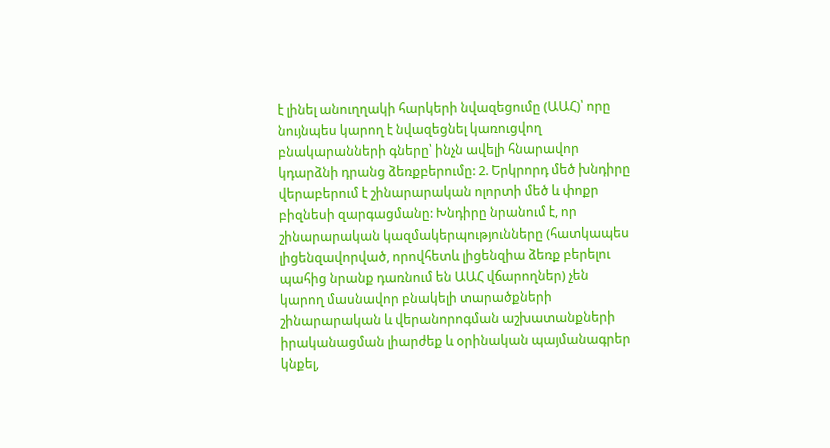է լինել անուղղակի հարկերի նվազեցումը (ԱԱՀ)՝ որը նույնպես կարող է նվազեցնել կառուցվող բնակարանների գները՝ ինչն ավելի հնարավոր կդարձնի դրանց ձեռքբերումը: 2. Երկրորդ մեծ խնդիրը վերաբերում է շինարարական ոլորտի մեծ և փոքր բիզնեսի զարգացմանը: Խնդիրը նրանում է, որ շինարարական կազմակերպությունները (հատկապես լիցենզավորված, որովհետև լիցենզիա ձեռք բերելու պահից նրանք դառնում են ԱԱՀ վճարողներ) չեն կարող մասնավոր բնակելի տարածքների շինարարական և վերանորոգման աշխատանքների իրականացման լիարժեք և օրինական պայմանագրեր կնքել,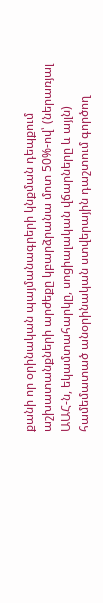քանի որ օրինական պայմանագրերի կնքման դեպքում աշխատանքների արժեքը կբարձրանա մոտ 50%-ով՝ (ներառյալ ԱԱՀ-ն, եկամտահարկը, սոցիալական վճարները և այլն) համեմատած անօրինական ստվերային դաշտում գործող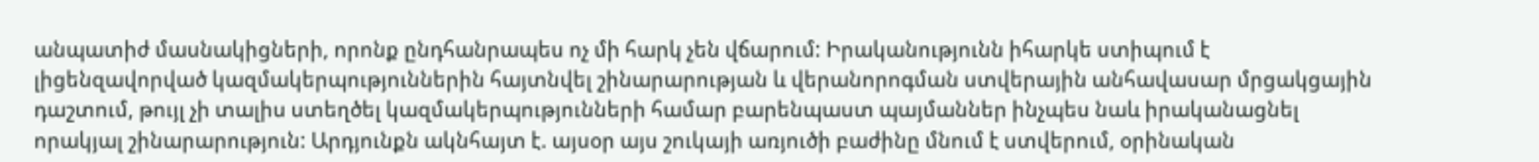անպատիժ մասնակիցների, որոնք ընդհանրապես ոչ մի հարկ չեն վճարում: Իրականությունն իհարկե ստիպում է լիցենզավորված կազմակերպություններին հայտնվել շինարարության և վերանորոգման ստվերային անհավասար մրցակցային դաշտում, թույլ չի տալիս ստեղծել կազմակերպությունների համար բարենպաստ պայմաններ ինչպես նաև իրականացնել որակյալ շինարարություն: Արդյունքն ակնհայտ է. այսօր այս շուկայի առյուծի բաժինը մնում է ստվերում, օրինական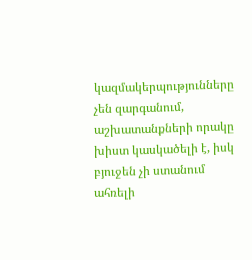կազմակերպությունները չեն զարգանում, աշխատանքների որակը խիստ կասկածելի է, իսկ բյուջեն չի ստանում ահռելի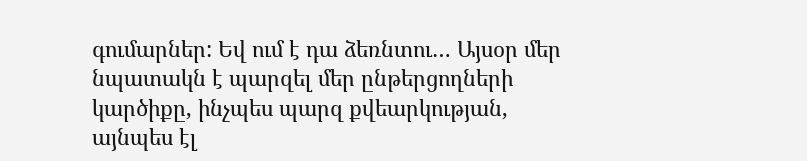գումարներ: Եվ ում է դա ձեռնտու… Այսօր մեր նպատակն է պարզել մեր ընթերցողների կարծիքը, ինչպես պարզ քվեարկության, այնպես էլ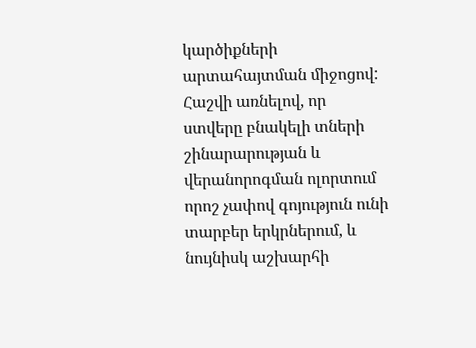կարծիքների արտահայտման միջոցով: Հաշվի առնելով, որ ստվերը բնակելի տների շինարարության և վերանորոգման ոլորտում որոշ չափով գոյություն ունի տարբեր երկրներում, և նույնիսկ աշխարհի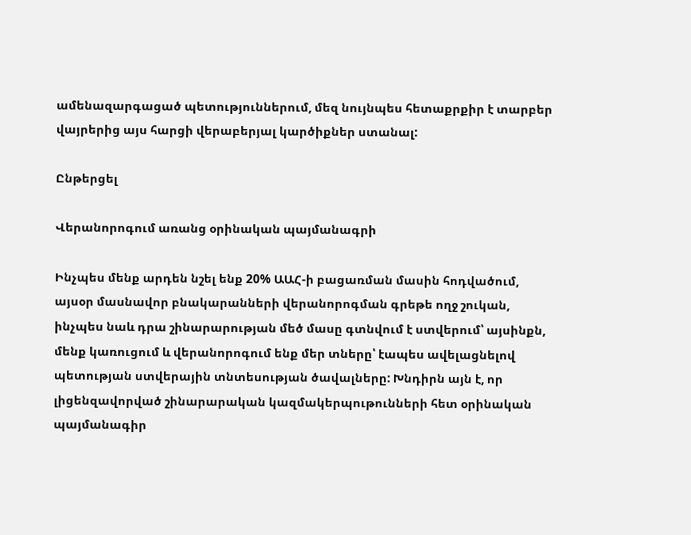ամենազարգացած պետություններում, մեզ նույնպես հետաքրքիր է տարբեր վայրերից այս հարցի վերաբերյալ կարծիքներ ստանալ:

Ընթերցել

Վերանորոգում առանց օրինական պայմանագրի

Ինչպես մենք արդեն նշել ենք 20% ԱԱՀ-ի բացառման մասին հոդվածում, այսօր մասնավոր բնակարանների վերանորոգման գրեթե ողջ շուկան, ինչպես նաև դրա շինարարության մեծ մասը գտնվում է ստվերում՝ այսինքն, մենք կառուցում և վերանորոգում ենք մեր տները՝ էապես ավելացնելով պետության ստվերային տնտեսության ծավալները: Խնդիրն այն է, որ լիցենզավորված շինարարական կազմակերպութունների հետ օրինական պայմանագիր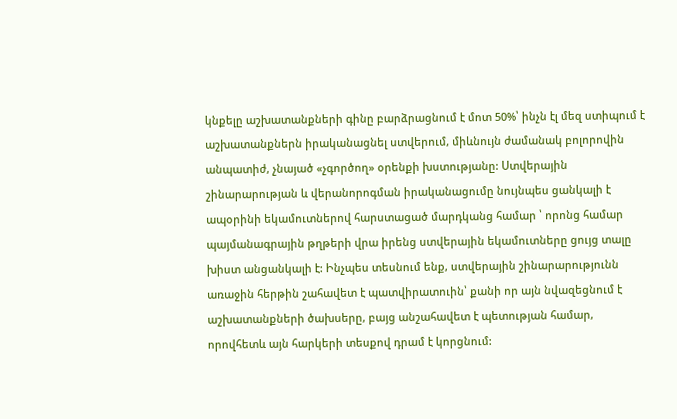կնքելը աշխատանքների գինը բարձրացնում է մոտ 50%՝ ինչն էլ մեզ ստիպում է աշխատանքներն իրականացնել ստվերում, միևնույն ժամանակ բոլորովին անպատիժ, չնայած «չգործող» օրենքի խստությանը: Ստվերային շինարարության և վերանորոգման իրականացումը նույնպես ցանկալի է ապօրինի եկամուտներով հարստացած մարդկանց համար ՝ որոնց համար պայմանագրային թղթերի վրա իրենց ստվերային եկամուտները ցույց տալը խիստ անցանկալի է: Ինչպես տեսնում ենք, ստվերային շինարարությունն առաջին հերթին շահավետ է պատվիրատուին՝ քանի որ այն նվազեցնում է աշխատանքների ծախսերը, բայց անշահավետ է պետության համար, որովհետև այն հարկերի տեսքով դրամ է կորցնում: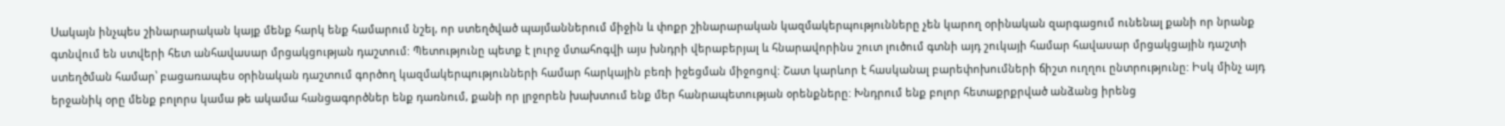Սակայն ինչպես շինարարական կայք մենք հարկ ենք համարում նշել, որ ստեղծված պայմաններում միջին և փոքր շինարարական կազմակերպությունները չեն կարող օրինական զարգացում ունենալ քանի որ նրանք գտնվում են ստվերի հետ անհավասար մրցակցության դաշտում: Պետությունը պետք է լուրջ մտահոգվի այս խնդրի վերաբերյալ և հնարավորինս շուտ լուծում գտնի այդ շուկայի համար հավասար մրցակցային դաշտի ստեղծման համար՝ բացառապես օրինական դաշտում գործող կազմակերպությունների համար հարկային բեռի իջեցման միջոցով: Շատ կարևոր է հասկանալ բարեփոխումների ճիշտ ուղղու ընտրությունը: Իսկ մինչ այդ երջանիկ օրը մենք բոլորս կամա թե ակամա հանցագործներ ենք դառնում, քանի որ լրջորեն խախտում ենք մեր հանրապետության օրենքները: Խնդրում ենք բոլոր հետաքրքրված անձանց իրենց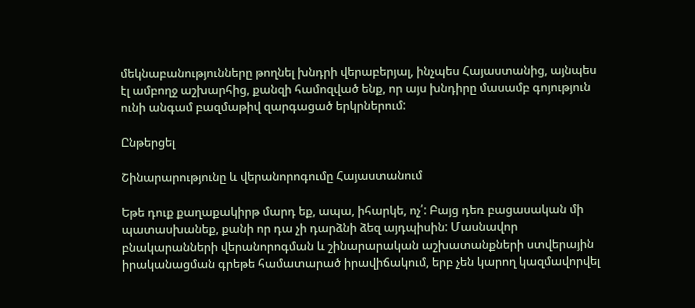մեկնաբանությունները թողնել խնդրի վերաբերյալ, ինչպես Հայաստանից, այնպես էլ ամբողջ աշխարհից, քանզի համոզված ենք, որ այս խնդիրը մասամբ գոյություն ունի անգամ բազմաթիվ զարգացած երկրներում:

Ընթերցել

Շինարարությունը և վերանորոգումը Հայաստանում

Եթե դուք քաղաքակիրթ մարդ եք, ապա, իհարկե, ոչ՛: Բայց դեռ բացասական մի պատասխանեք, քանի որ դա չի դարձնի ձեզ այդպիսին: Մասնավոր բնակարանների վերանորոգման և շինարարական աշխատանքների ստվերային իրականացման գրեթե համատարած իրավիճակում, երբ չեն կարող կազմավորվել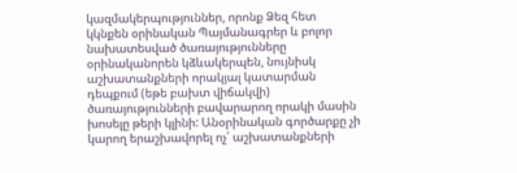կազմակերպություններ, որոնք Ձեզ հետ կկնքեն օրինական Պայմանագրեր և բոլոր նախատեսված ծառայությունները օրինականորեն կձևակերպեն, նույնիսկ աշխատանքների որակյալ կատարման դեպքում (եթե բախտ վիճակվի) ծառայությունների բավարարող որակի մասին խոսելը թերի կլինի: Անօրինական գործարքը չի կարող երաշխավորել ոչ՛ աշխատանքների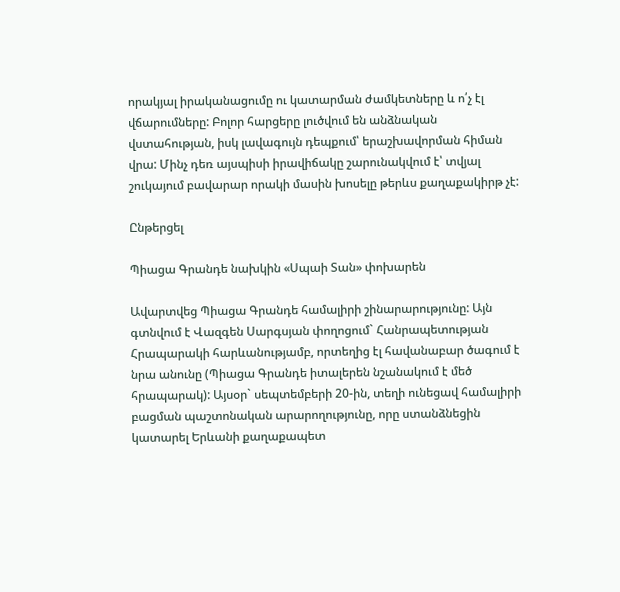որակյալ իրականացումը ու կատարման ժամկետները և ո՛չ էլ վճարումները: Բոլոր հարցերը լուծվում են անձնական վստահության, իսկ լավագույն դեպքում՝ երաշխավորման հիման վրա: Մինչ դեռ այսպիսի իրավիճակը շարունակվում է՝ տվյալ շուկայում բավարար որակի մասին խոսելը թերևս քաղաքակիրթ չէ:

Ընթերցել

Պիացա Գրանդե նախկին «Սպաի Տան» փոխարեն

Ավարտվեց Պիացա Գրանդե համալիրի շինարարությունը: Այն գտնվում է Վազգեն Սարգսյան փողոցում` Հանրապետության Հրապարակի հարևանությամբ, որտեղից էլ հավանաբար ծագում է նրա անունը (Պիացա Գրանդե իտալերեն նշանակում է մեծ հրապարակ): Այսօր` սեպտեմբերի 20-ին, տեղի ունեցավ համալիրի բացման պաշտոնական արարողությունը, որը ստանձնեցին կատարել Երևանի քաղաքապետ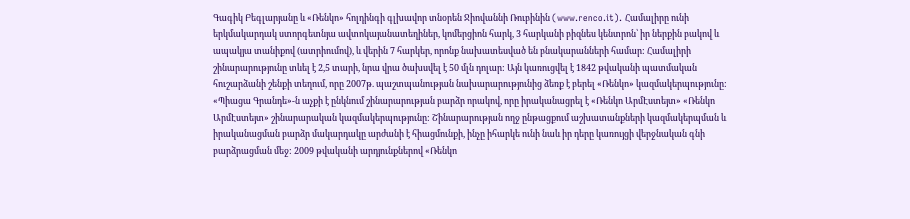Գագիկ Բեգլարյանը և «Ռենկո» հոլդինգի գլխավոր տնօրեն Ջիովաննի Ռուբինին (www.renco.it). Համալիրը ունի երկմակարդակ ստորգետնյա ավտոկայանատեղիներ, կոմերցիոն հարկ, 3 հարկանի բիզնես կենտրոն՝ իր ներքին բակով և ապակյա տանիքով (ատրիումով), և վերին 7 հարկեր, որոնք նախատեսված են բնակարանների համար: Համալիրի շինարարությունը տևել է 2,5 տարի, նրա վրա ծախսվել է 50 մլն դոլար: Այն կառուցվել է 1842 թվականի պատմական հուշարձանի շենքի տեղում, որը 2007թ. պաշտպանության նախարարությունից ձեռք է բերել «Ռենկո» կազմակերպությունը: «Պիացա Գրանդե»-ն աչքի է ընկնում շինարարության բարձր որակով, որը իրականացրել է «Ռենկո ԱրմԷստեյտ» «Ռենկո ԱրմԷստեյտ» շինարարական կազմակերպությունը: Շինարարության ողջ ընթացքում աշխատանքների կազմակերպման և իրականացման բարձր մակարդակը արժանի է հիացմունքի, ինչը իհարկե ունի նաև իր դերը կառույցի վերջնական գնի բարձրացման մեջ: 2009 թվականի արդյունքներով «Ռենկո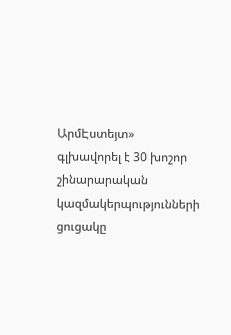ԱրմԷստեյտ» գլխավորել է 30 խոշոր շինարարական կազմակերպությունների ցուցակը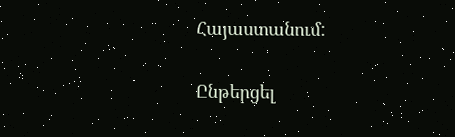Հայաստանում:

Ընթերցել